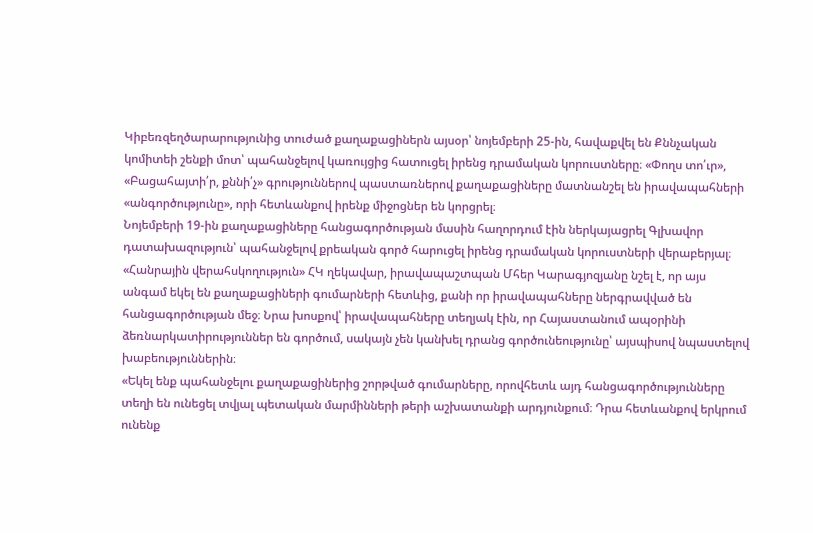Կիբեռզեղծարարությունից տուժած քաղաքացիներն այսօր՝ նոյեմբերի 25-ին, հավաքվել են Քննչական կոմիտեի շենքի մոտ՝ պահանջելով կառույցից հատուցել իրենց դրամական կորուստները։ «Փողս տո՛ւր», «Բացահայտի՛ր, քննի՛չ» գրություններով պաստառներով քաղաքացիները մատնանշել են իրավապահների «անգործությունը», որի հետևանքով իրենք միջոցներ են կորցրել։
Նոյեմբերի 19-ին քաղաքացիները հանցագործության մասին հաղորդում էին ներկայացրել Գլխավոր դատախազություն՝ պահանջելով քրեական գործ հարուցել իրենց դրամական կորուստների վերաբերյալ։
«Հանրային վերահսկողություն» ՀԿ ղեկավար, իրավապաշտպան Մհեր Կարագյոզյանը նշել է, որ այս անգամ եկել են քաղաքացիների գումարների հետևից, քանի որ իրավապահները ներգրավված են հանցագործության մեջ։ Նրա խոսքով՝ իրավապահները տեղյակ էին, որ Հայաստանում ապօրինի ձեռնարկատիրություններ են գործում, սակայն չեն կանխել դրանց գործունեությունը՝ այսպիսով նպաստելով խաբեություններին։
«Եկել ենք պահանջելու քաղաքացիներից շորթված գումարները, որովհետև այդ հանցագործությունները տեղի են ունեցել տվյալ պետական մարմինների թերի աշխատանքի արդյունքում։ Դրա հետևանքով երկրում ունենք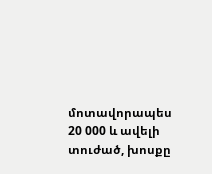մոտավորապես 20 000 և ավելի տուժած, խոսքը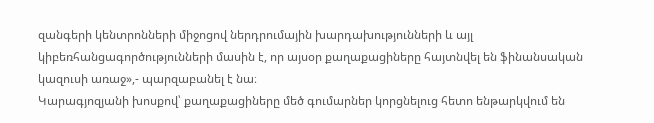զանգերի կենտրոնների միջոցով ներդրումային խարդախությունների և այլ կիբեռհանցագործությունների մասին է, որ այսօր քաղաքացիները հայտնվել են ֆինանսական կազուսի առաջ»,- պարզաբանել է նա։
Կարագյոզյանի խոսքով՝ քաղաքացիները մեծ գումարներ կորցնելուց հետո ենթարկվում են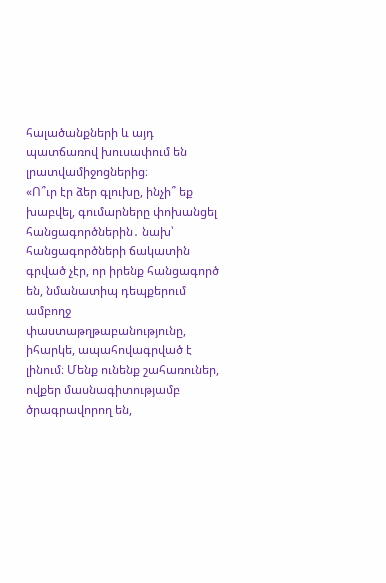հալածանքների և այդ պատճառով խուսափում են լրատվամիջոցներից։
«Ո՞ւր էր ձեր գլուխը, ինչի՞ եք խաբվել, գումարները փոխանցել հանցագործներին․ նախ՝ հանցագործների ճակատին գրված չէր, որ իրենք հանցագործ են, նմանատիպ դեպքերում ամբողջ փաստաթղթաբանությունը, իհարկե, ապահովագրված է լինում։ Մենք ունենք շահառուներ, ովքեր մասնագիտությամբ ծրագրավորող են,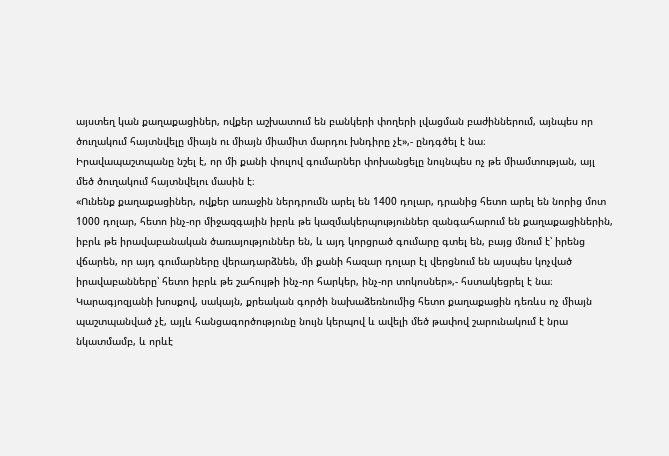այստեղ կան քաղաքացիներ, ովքեր աշխատում են բանկերի փողերի լվացման բաժիններում, այնպես որ ծուղակում հայտնվելը միայն ու միայն միամիտ մարդու խնդիրը չէ»,- ընդգծել է նա։
Իրավապաշտպանը նշել է, որ մի քանի փուլով գումարներ փոխանցելը նույնպես ոչ թե միամտության, այլ մեծ ծուղակում հայտնվելու մասին է։
«Ունենք քաղաքացիներ, ովքեր առաջին ներդրումն արել են 1400 դոլար, դրանից հետո արել են նորից մոտ 1000 դոլար, հետո ինչ-որ միջազգային իբրև թե կազմակերպություններ զանգահարում են քաղաքացիներին, իբրև թե իրավաբանական ծառայություններ են, և այդ կորցրած գումարը գտել են, բայց մնում է՝ իրենց վճարեն, որ այդ գումարները վերադարձնեն, մի քանի հազար դոլար էլ վերցնում են այսպես կոչված իրավաբանները՝ հետո իբրև թե շահույթի ինչ-որ հարկեր, ինչ-որ տոկոսներ»,- հստակեցրել է նա։
Կարագյոզյանի խոսքով, սակայն, քրեական գործի նախաձեռնումից հետո քաղաքացին դեռևս ոչ միայն պաշտպանված չէ, այլև հանցագործությունը նույն կերպով և ավելի մեծ թափով շարունակում է նրա նկատմամբ, և որևէ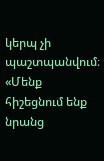կերպ չի պաշտպանվում։
«Մենք հիշեցնում ենք նրանց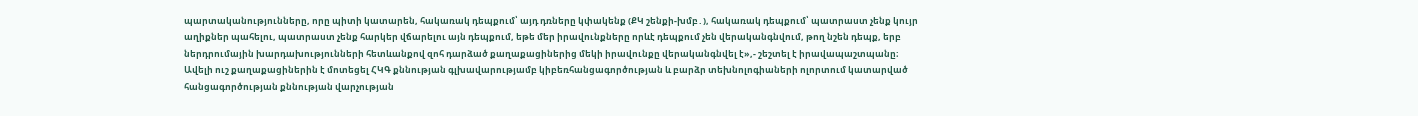պարտականությունները, որը պիտի կատարեն, հակառակ դեպքում՝ այդ դռները կփակենք (ՔԿ շենքի-խմբ․), հակառակ դեպքում՝ պատրաստ չենք կույր աղիքներ պահելու, պատրաստ չենք հարկեր վճարելու այն դեպքում, եթե մեր իրավունքները որևէ դեպքում չեն վերականգնվում, թող նշեն դեպք, երբ ներդրումային խարդախությունների հետևանքով զոհ դարձած քաղաքացիներից մեկի իրավունքը վերականգնվել է»,- շեշտել է իրավապաշտպանը։
Ավելի ուշ քաղաքացիներին է մոտեցել ՀԿԳ քննության գլխավարությամբ կիբեռհանցագործության և բարձր տեխնոլոգիաների ոլորտում կատարված հանցագործության քննության վարչության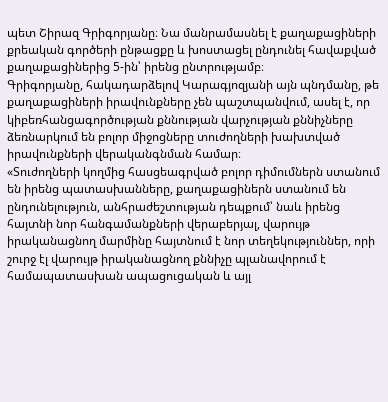պետ Շիրազ Գրիգորյանը։ Նա մանրամասնել է քաղաքացիների քրեական գործերի ընթացքը և խոստացել ընդունել հավաքված քաղաքացիներից 5-ին՝ իրենց ընտրությամբ։
Գրիգորյանը, հակադարձելով Կարագյոզյանի այն պնդմանը, թե քաղաքացիների իրավունքները չեն պաշտպանվում, ասել է, որ կիբեռհանցագործության քննության վարչության քննիչները ձեռնարկում են բոլոր միջոցները տուժողների խախտված իրավունքների վերականգնման համար։
«Տուժողների կողմից հասցեագրված բոլոր դիմումներն ստանում են իրենց պատասխանները, քաղաքացիներն ստանում են ընդունելություն, անհրաժեշտության դեպքում՝ նաև իրենց հայտնի նոր հանգամանքների վերաբերյալ, վարույթ իրականացնող մարմինը հայտնում է նոր տեղեկություններ, որի շուրջ էլ վարույթ իրականացնող քննիչը պլանավորում է համապատասխան ապացուցական և այլ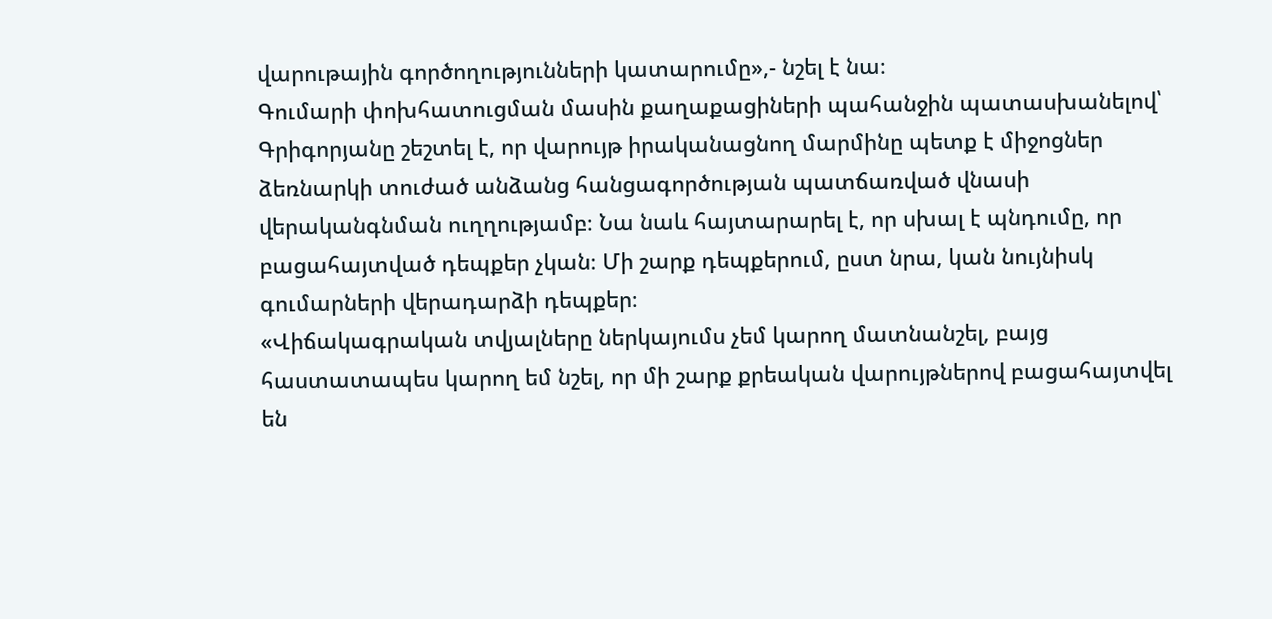վարութային գործողությունների կատարումը»,- նշել է նա։
Գումարի փոխհատուցման մասին քաղաքացիների պահանջին պատասխանելով՝ Գրիգորյանը շեշտել է, որ վարույթ իրականացնող մարմինը պետք է միջոցներ ձեռնարկի տուժած անձանց հանցագործության պատճառված վնասի վերականգնման ուղղությամբ։ Նա նաև հայտարարել է, որ սխալ է պնդումը, որ բացահայտված դեպքեր չկան։ Մի շարք դեպքերում, ըստ նրա, կան նույնիսկ գումարների վերադարձի դեպքեր։
«Վիճակագրական տվյալները ներկայումս չեմ կարող մատնանշել, բայց հաստատապես կարող եմ նշել, որ մի շարք քրեական վարույթներով բացահայտվել են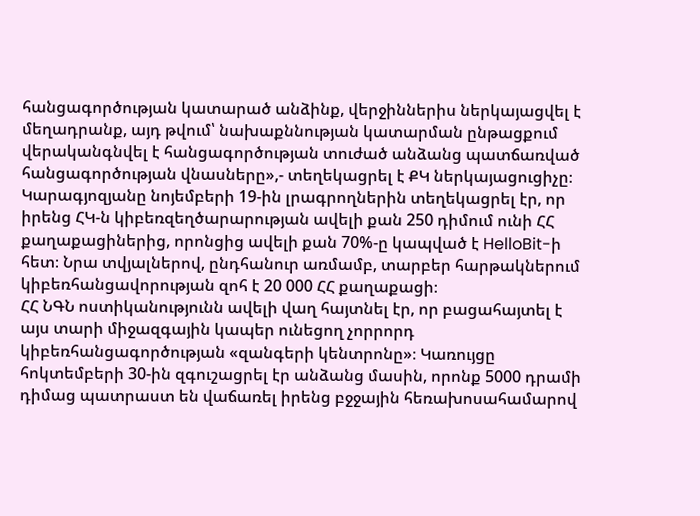հանցագործության կատարած անձինք, վերջիններիս ներկայացվել է մեղադրանք, այդ թվում՝ նախաքննության կատարման ընթացքում վերականգնվել է հանցագործության տուժած անձանց պատճառված հանցագործության վնասները»,- տեղեկացրել է ՔԿ ներկայացուցիչը։
Կարագյոզյանը նոյեմբերի 19-ին լրագրողներին տեղեկացրել էր, որ իրենց ՀԿ-ն կիբեռզեղծարարության ավելի քան 250 դիմում ունի ՀՀ քաղաքացիներից, որոնցից ավելի քան 70%-ը կապված է HelloBit-ի հետ։ Նրա տվյալներով, ընդհանուր առմամբ, տարբեր հարթակներում կիբեռհանցավորության զոհ է 20 000 ՀՀ քաղաքացի։
ՀՀ ՆԳՆ ոստիկանությունն ավելի վաղ հայտնել էր, որ բացահայտել է այս տարի միջազգային կապեր ունեցող չորրորդ կիբեռհանցագործության «զանգերի կենտրոնը»։ Կառույցը հոկտեմբերի 30-ին զգուշացրել էր անձանց մասին, որոնք 5000 դրամի դիմաց պատրաստ են վաճառել իրենց բջջային հեռախոսահամարով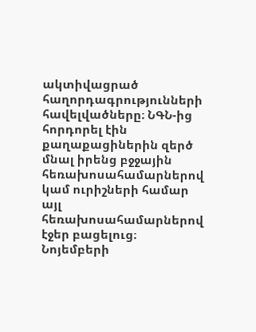ակտիվացրած հաղորդագրությունների հավելվածները։ ՆԳՆ-ից հորդորել էին քաղաքացիներին զերծ մնալ իրենց բջջային հեռախոսահամարներով կամ ուրիշների համար այլ հեռախոսահամարներով էջեր բացելուց։
Նոյեմբերի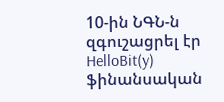10-ին ՆԳՆ-ն զգուշացրել էր HelloBit(y) ֆինանսական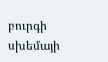բուրգի սխեմայի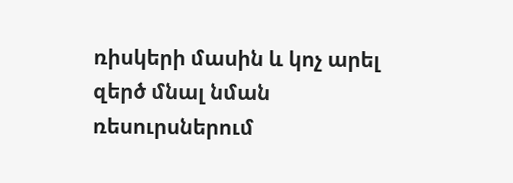ռիսկերի մասին և կոչ արել զերծ մնալ նման ռեսուրսներում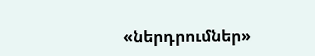«ներդրումներ»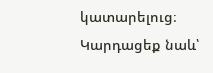կատարելուց։
Կարդացեք նաև՝